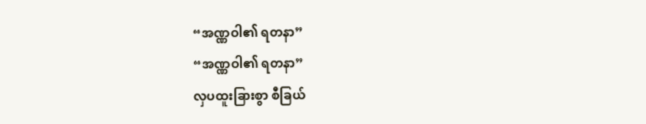“အဏ္ဏဝါ၏ ရတနာ”
“အဏ္ဏဝါ၏ ရတနာ”
လှပထူးခြားစွာ စီခြယ်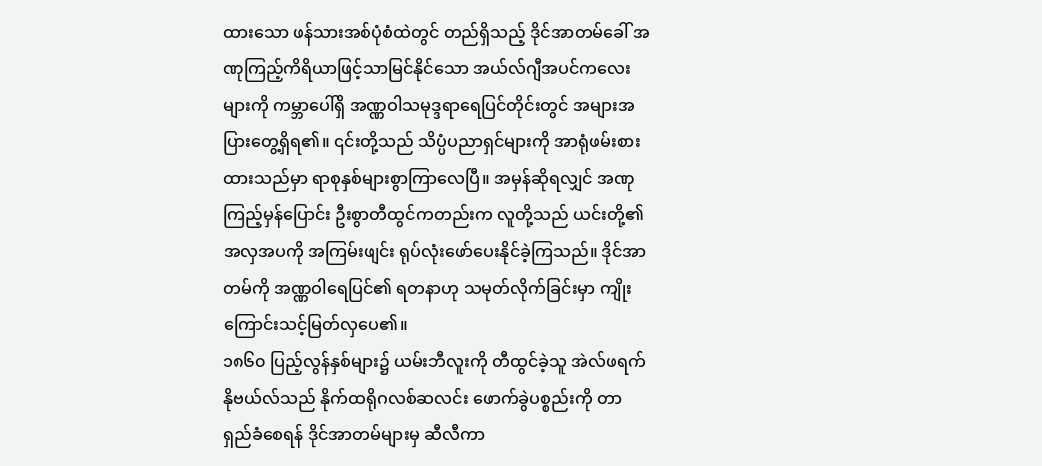ထားသော ဖန်သားအစ်ပုံစံထဲတွင် တည်ရှိသည့် ဒိုင်အာတမ်ခေါ် အဏုကြည့်ကိရိယာဖြင့်သာမြင်နိုင်သော အယ်လ်ဂျီအပင်ကလေးများကို ကမ္ဘာပေါ်ရှိ အဏ္ဏဝါသမုဒ္ဒရာရေပြင်တိုင်းတွင် အများအပြားတွေ့ရှိရ၏။ ၎င်းတို့သည် သိပ္ပံပညာရှင်များကို အာရုံဖမ်းစားထားသည်မှာ ရာစုနှစ်များစွာကြာလေပြီ။ အမှန်ဆိုရလျှင် အဏုကြည့်မှန်ပြောင်း ဦးစွာတီထွင်ကတည်းက လူတို့သည် ယင်းတို့၏အလှအပကို အကြမ်းဖျင်း ရုပ်လုံးဖော်ပေးနိုင်ခဲ့ကြသည်။ ဒိုင်အာတမ်ကို အဏ္ဏဝါရေပြင်၏ ရတနာဟု သမုတ်လိုက်ခြင်းမှာ ကျိုးကြောင်းသင့်မြတ်လှပေ၏။
၁၈၆၀ ပြည့်လွန်နှစ်များ၌ ယမ်းဘီလူးကို တီထွင်ခဲ့သူ အဲလ်ဖရက် နိုဗယ်လ်သည် နိုက်ထရိုဂလစ်ဆလင်း ဖောက်ခွဲပစ္စည်းကို တာရှည်ခံစေရန် ဒိုင်အာတမ်များမှ ဆီလီကာ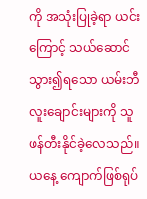ကို အသုံးပြုခဲ့ရာ ယင်းကြောင့် သယ်ဆောင်သွား၍ရသော ယမ်းဘီလူးချောင်းများကို သူဖန်တီးနိုင်ခဲ့လေသည်။ ယနေ့ ကျောက်ဖြစ်ရုပ်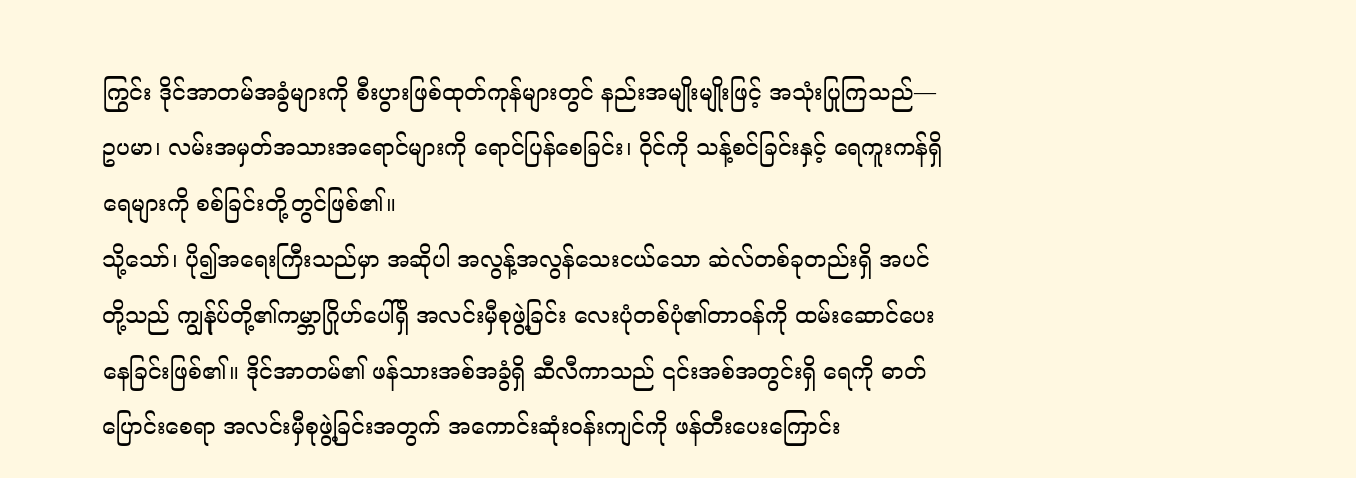ကြွင်း ဒိုင်အာတမ်အခွံများကို စီးပွားဖြစ်ထုတ်ကုန်များတွင် နည်းအမျိုးမျိုးဖြင့် အသုံးပြုကြသည်—ဥပမာ၊ လမ်းအမှတ်အသားအရောင်များကို ရောင်ပြန်စေခြင်း၊ ဝိုင်ကို သန့်စင်ခြင်းနှင့် ရေကူးကန်ရှိရေများကို စစ်ခြင်းတို့တွင်ဖြစ်၏။
သို့သော်၊ ပို၍အရေးကြီးသည်မှာ အဆိုပါ အလွန့်အလွန်သေးငယ်သော ဆဲလ်တစ်ခုတည်းရှိ အပင်တို့သည် ကျွန်ုပ်တို့၏ကမ္ဘာဂြိုဟ်ပေါ်ရှိ အလင်းမှီစုဖွဲ့ခြင်း လေးပုံတစ်ပုံ၏တာဝန်ကို ထမ်းဆောင်ပေးနေခြင်းဖြစ်၏။ ဒိုင်အာတမ်၏ ဖန်သားအစ်အခွံရှိ ဆီလီကာသည် ၎င်းအစ်အတွင်းရှိ ရေကို ဓာတ်ပြောင်းစေရာ အလင်းမှီစုဖွဲ့ခြင်းအတွက် အကောင်းဆုံးဝန်းကျင်ကို ဖန်တီးပေးကြောင်း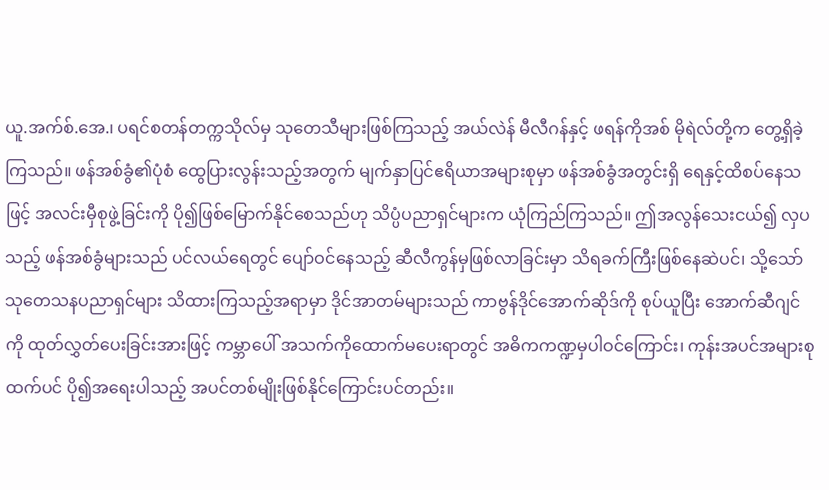ယူ.အက်စ်.အေ.၊ ပရင်စတန်တက္ကသိုလ်မှ သုတေသီများဖြစ်ကြသည့် အယ်လဲန် မီလီဂန်နှင့် ဖရန်ကိုအစ် မိုရဲလ်တို့က တွေ့ရှိခဲ့ကြသည်။ ဖန်အစ်ခွံ၏ပုံစံ ထွေပြားလွန်းသည့်အတွက် မျက်နှာပြင်ဧရိယာအများစုမှာ ဖန်အစ်ခွံအတွင်းရှိ ရေနှင့်ထိစပ်နေသဖြင့် အလင်းမှီစုဖွဲ့ခြင်းကို ပို၍ဖြစ်မြောက်နိုင်စေသည်ဟု သိပ္ပံပညာရှင်များက ယုံကြည်ကြသည်။ ဤအလွန်သေးငယ်၍ လှပသည့် ဖန်အစ်ခွံများသည် ပင်လယ်ရေတွင် ပျော်ဝင်နေသည့် ဆီလီကွန်မှဖြစ်လာခြင်းမှာ သိရခက်ကြီးဖြစ်နေဆဲပင်၊ သို့သော် သုတေသနပညာရှင်များ သိထားကြသည့်အရာမှာ ဒိုင်အာတမ်များသည် ကာဗွန်ဒိုင်အောက်ဆိုဒ်ကို စုပ်ယူပြီး အောက်ဆီဂျင်ကို ထုတ်လွှတ်ပေးခြင်းအားဖြင့် ကမ္ဘာပေါ် အသက်ကိုထောက်မပေးရာတွင် အဓိကကဏ္ဍမှပါဝင်ကြောင်း၊ ကုန်းအပင်အများစုထက်ပင် ပို၍အရေးပါသည့် အပင်တစ်မျိုးဖြစ်နိုင်ကြောင်းပင်တည်း။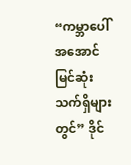“ကမ္ဘာပေါ် အအောင်မြင်ဆုံး သက်ရှိများတွင်” ဒိုင်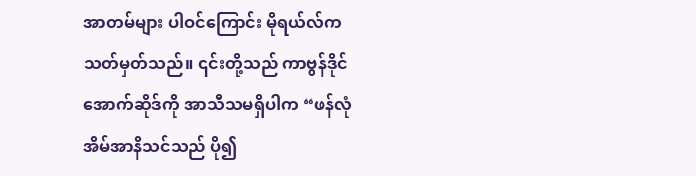အာတမ်များ ပါဝင်ကြောင်း မိုရယ်လ်က သတ်မှတ်သည်။ ၎င်းတို့သည် ကာဗွန်ဒိုင်အောက်ဆိုဒ်ကို အာသီသမရှိပါက “ဖန်လုံအိမ်အာနိသင်သည် ပို၍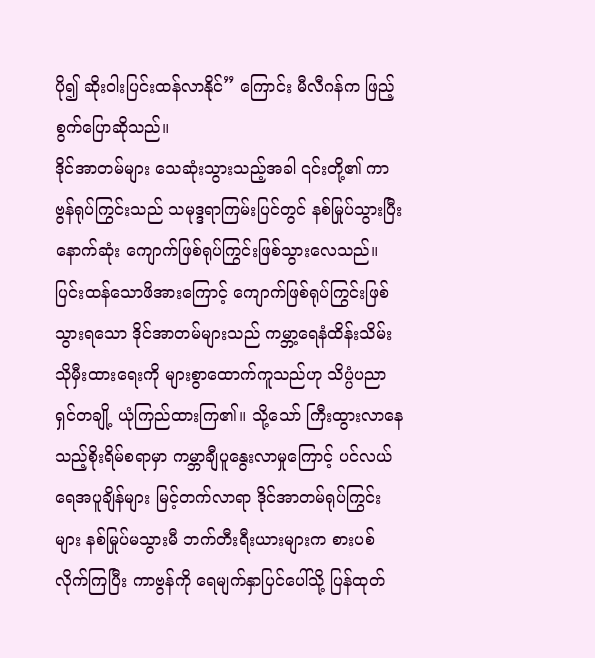ပို၍ ဆိုးဝါးပြင်းထန်လာနိုင်” ကြောင်း မီလီဂန်က ဖြည့်စွက်ပြောဆိုသည်။
ဒိုင်အာတမ်များ သေဆုံးသွားသည့်အခါ ၎င်းတို့၏ ကာဗွန်ရုပ်ကြွင်းသည် သမုဒ္ဒရာကြမ်းပြင်တွင် နစ်မြုပ်သွားပြီး နောက်ဆုံး ကျောက်ဖြစ်ရုပ်ကြွင်းဖြစ်သွားလေသည်။ ပြင်းထန်သောဖိအားကြောင့် ကျောက်ဖြစ်ရုပ်ကြွင်းဖြစ်သွားရသော ဒိုင်အာတမ်များသည် ကမ္ဘာ့ရေနံထိန်းသိမ်းသိုမှီးထားရေးကို များစွာထောက်ကူသည်ဟု သိပ္ပံပညာရှင်တချို့ ယုံကြည်ထားကြ၏။ သို့သော် ကြီးထွားလာနေသည့်စိုးရိမ်စရာမှာ ကမ္ဘာချီပူနွေးလာမှုကြောင့် ပင်လယ်ရေအပူချိန်များ မြင့်တက်လာရာ ဒိုင်အာတမ်ရုပ်ကြွင်းများ နစ်မြုပ်မသွားမီ ဘက်တီးရီးယားများက စားပစ်လိုက်ကြပြီး ကာဗွန်ကို ရေမျက်နှာပြင်ပေါ်သို့ ပြန်ထုတ်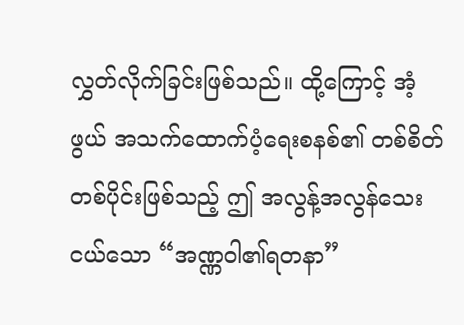လွှတ်လိုက်ခြင်းဖြစ်သည်။ ထို့ကြောင့် အံ့ဖွယ် အသက်ထောက်ပံ့ရေးစနစ်၏ တစ်စိတ်တစ်ပိုင်းဖြစ်သည့် ဤ အလွန့်အလွန်သေးငယ်သော “အဏ္ဏဝါ၏ရတနာ”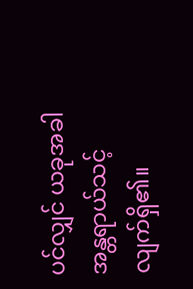ပင်လျှင် ယခုအခါ အန္တရာယ်သင့်လျက်ရှိ၏။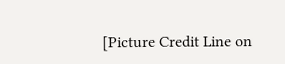[Picture Credit Line on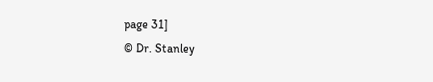page 31]
© Dr. Stanley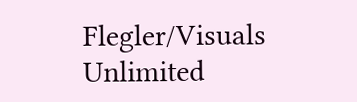Flegler/Visuals Unlimited